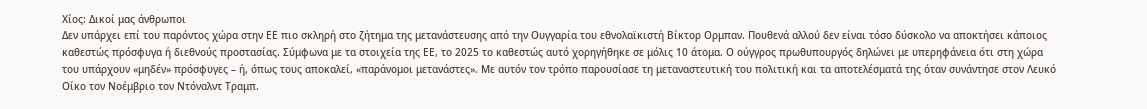Χίος: Δικοί μας άνθρωποι
Δεν υπάρχει επί του παρόντος χώρα στην ΕΕ πιο σκληρή στο ζήτημα της μετανάστευσης από την Ουγγαρία του εθνολαϊκιστή Βίκτορ Ορμπαν. Πουθενά αλλού δεν είναι τόσο δύσκολο να αποκτήσει κάποιος καθεστώς πρόσφυγα ή διεθνούς προστασίας. Σύμφωνα με τα στοιχεία της ΕΕ, το 2025 το καθεστώς αυτό χορηγήθηκε σε μόλις 10 άτομα. Ο ούγγρος πρωθυπουργός δηλώνει με υπερηφάνεια ότι στη χώρα του υπάρχουν «μηδέν» πρόσφυγες – ή, όπως τους αποκαλεί, «παράνομοι μετανάστες». Με αυτόν τον τρόπο παρουσίασε τη μεταναστευτική του πολιτική και τα αποτελέσματά της όταν συνάντησε στον Λευκό Οίκο τον Νοέμβριο τον Ντόναλντ Τραμπ.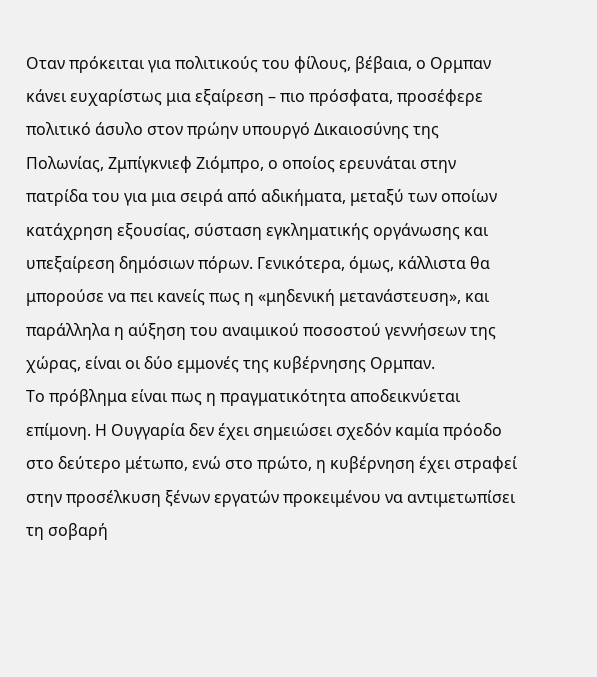Οταν πρόκειται για πολιτικούς του φίλους, βέβαια, ο Ορμπαν κάνει ευχαρίστως μια εξαίρεση – πιο πρόσφατα, προσέφερε πολιτικό άσυλο στον πρώην υπουργό Δικαιοσύνης της Πολωνίας, Ζμπίγκνιεφ Ζιόμπρο, ο οποίος ερευνάται στην πατρίδα του για μια σειρά από αδικήματα, μεταξύ των οποίων κατάχρηση εξουσίας, σύσταση εγκληματικής οργάνωσης και υπεξαίρεση δημόσιων πόρων. Γενικότερα, όμως, κάλλιστα θα μπορούσε να πει κανείς πως η «μηδενική μετανάστευση», και παράλληλα η αύξηση του αναιμικού ποσοστού γεννήσεων της χώρας, είναι οι δύο εμμονές της κυβέρνησης Ορμπαν.
Το πρόβλημα είναι πως η πραγματικότητα αποδεικνύεται επίμονη. Η Ουγγαρία δεν έχει σημειώσει σχεδόν καμία πρόοδο στο δεύτερο μέτωπο, ενώ στο πρώτο, η κυβέρνηση έχει στραφεί στην προσέλκυση ξένων εργατών προκειμένου να αντιμετωπίσει τη σοβαρή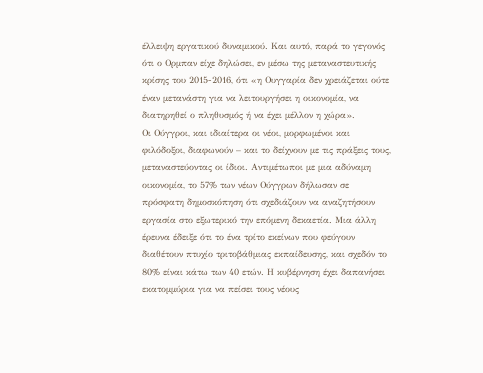έλλειψη εργατικού δυναμικού. Και αυτό, παρά το γεγονός ότι ο Ορμπαν είχε δηλώσει, εν μέσω της μεταναστευτικής κρίσης του 2015-2016, ότι «η Ουγγαρία δεν χρειάζεται ούτε έναν μετανάστη για να λειτουργήσει η οικονομία, να διατηρηθεί ο πληθυσμός ή να έχει μέλλον η χώρα».
Οι Ούγγροι, και ιδιαίτερα οι νέοι, μορφωμένοι και φιλόδοξοι, διαφωνούν – και το δείχνουν με τις πράξεις τους, μεταναστεύοντας οι ίδιοι. Αντιμέτωποι με μια αδύναμη οικονομία, το 57% των νέων Ούγγρων δήλωσαν σε πρόσφατη δημοσκόπηση ότι σχεδιάζουν να αναζητήσουν εργασία στο εξωτερικό την επόμενη δεκαετία. Μια άλλη έρευνα έδειξε ότι το ένα τρίτο εκείνων που φεύγουν διαθέτουν πτυχίο τριτοβάθμιας εκπαίδευσης, και σχεδόν το 80% είναι κάτω των 40 ετών. Η κυβέρνηση έχει δαπανήσει εκατομμύρια για να πείσει τους νέους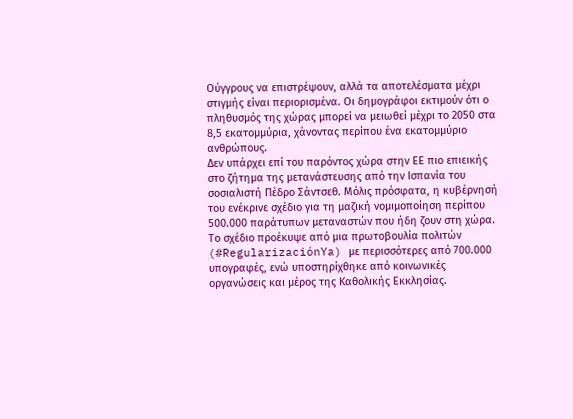Ούγγρους να επιστρέψουν, αλλά τα αποτελέσματα μέχρι στιγμής είναι περιορισμένα. Οι δημογράφοι εκτιμούν ότι ο πληθυσμός της χώρας μπορεί να μειωθεί μέχρι το 2050 στα 8,5 εκατομμύρια, χάνοντας περίπου ένα εκατομμύριο ανθρώπους.
Δεν υπάρχει επί του παρόντος χώρα στην ΕΕ πιο επιεικής στο ζήτημα της μετανάστευσης από την Ισπανία του σοσιαλιστή Πέδρο Σάντσεθ. Μόλις πρόσφατα, η κυβέρνησή του ενέκρινε σχέδιο για τη μαζική νομιμοποίηση περίπου 500.000 παράτυπων μεταναστών που ήδη ζουν στη χώρα. Το σχέδιο προέκυψε από μια πρωτοβουλία πολιτών (#RegularizaciónYa) με περισσότερες από 700.000 υπογραφές, ενώ υποστηρίχθηκε από κοινωνικές οργανώσεις και μέρος της Καθολικής Εκκλησίας.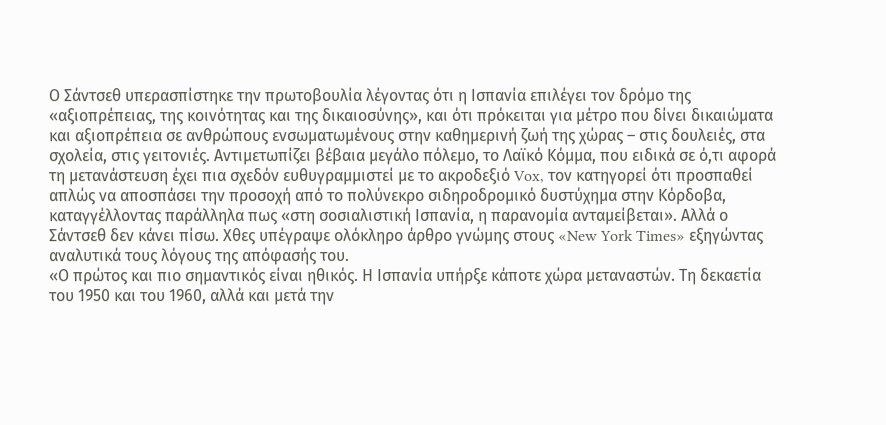Ο Σάντσεθ υπερασπίστηκε την πρωτοβουλία λέγοντας ότι η Ισπανία επιλέγει τον δρόμο της «αξιοπρέπειας, της κοινότητας και της δικαιοσύνης», και ότι πρόκειται για μέτρο που δίνει δικαιώματα και αξιοπρέπεια σε ανθρώπους ενσωματωμένους στην καθημερινή ζωή της χώρας – στις δουλειές, στα σχολεία, στις γειτονιές. Αντιμετωπίζει βέβαια μεγάλο πόλεμο, το Λαϊκό Κόμμα, που ειδικά σε ό,τι αφορά τη μετανάστευση έχει πια σχεδόν ευθυγραμμιστεί με το ακροδεξιό Vox, τον κατηγορεί ότι προσπαθεί απλώς να αποσπάσει την προσοχή από το πολύνεκρο σιδηροδρομικό δυστύχημα στην Κόρδοβα, καταγγέλλοντας παράλληλα πως «στη σοσιαλιστική Ισπανία, η παρανομία ανταμείβεται». Αλλά ο Σάντσεθ δεν κάνει πίσω. Χθες υπέγραψε ολόκληρο άρθρο γνώμης στους «New York Times» εξηγώντας αναλυτικά τους λόγους της απόφασής του.
«Ο πρώτος και πιο σημαντικός είναι ηθικός. Η Ισπανία υπήρξε κάποτε χώρα μεταναστών. Τη δεκαετία του 1950 και του 1960, αλλά και μετά την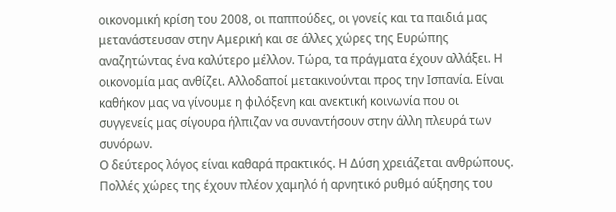οικονομική κρίση του 2008, οι παππούδες, οι γονείς και τα παιδιά μας μετανάστευσαν στην Αμερική και σε άλλες χώρες της Ευρώπης αναζητώντας ένα καλύτερο μέλλον. Τώρα, τα πράγματα έχουν αλλάξει. Η οικονομία μας ανθίζει. Αλλοδαποί μετακινούνται προς την Ισπανία. Είναι καθήκον μας να γίνουμε η φιλόξενη και ανεκτική κοινωνία που οι συγγενείς μας σίγουρα ήλπιζαν να συναντήσουν στην άλλη πλευρά των συνόρων.
Ο δεύτερος λόγος είναι καθαρά πρακτικός. Η Δύση χρειάζεται ανθρώπους. Πολλές χώρες της έχουν πλέον χαμηλό ή αρνητικό ρυθμό αύξησης του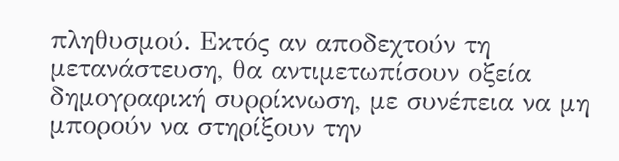πληθυσμού. Εκτός αν αποδεχτούν τη μετανάστευση, θα αντιμετωπίσουν οξεία δημογραφική συρρίκνωση, με συνέπεια να μη μπορούν να στηρίξουν την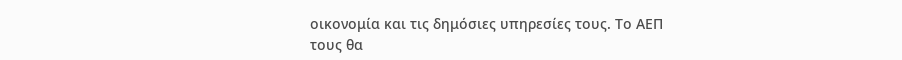οικονομία και τις δημόσιες υπηρεσίες τους. Το ΑΕΠ τους θα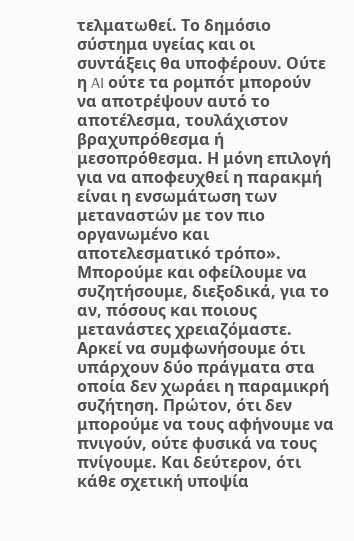τελματωθεί. Το δημόσιο σύστημα υγείας και οι συντάξεις θα υποφέρουν. Ούτε η AI ούτε τα ρομπότ μπορούν να αποτρέψουν αυτό το αποτέλεσμα, τουλάχιστον βραχυπρόθεσμα ή μεσοπρόθεσμα. Η μόνη επιλογή για να αποφευχθεί η παρακμή είναι η ενσωμάτωση των μεταναστών με τον πιο οργανωμένο και αποτελεσματικό τρόπο».
Μπορούμε και οφείλουμε να συζητήσουμε, διεξοδικά, για το αν, πόσους και ποιους μετανάστες χρειαζόμαστε. Αρκεί να συμφωνήσουμε ότι υπάρχουν δύο πράγματα στα οποία δεν χωράει η παραμικρή συζήτηση. Πρώτον, ότι δεν μπορούμε να τους αφήνουμε να πνιγούν, ούτε φυσικά να τους πνίγουμε. Και δεύτερον, ότι κάθε σχετική υποψία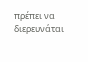πρέπει να διερευνάται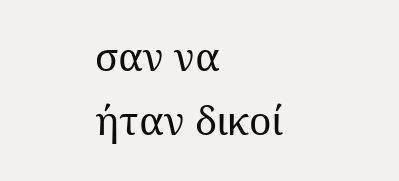σαν να ήταν δικοί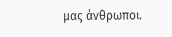μας άνθρωποι.